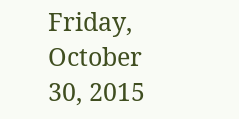Friday, October 30, 2015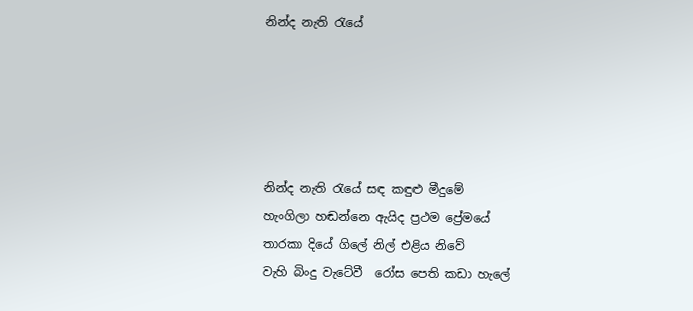නින්ද නැති රැයේ





නින්ද නැති රැයේ සඳ කඳුළු මීදුමේ
හැංගිලා හඬන්නෙ ඇයිද ප්‍රථම ප්‍රේමයේ
තාරකා දියේ ගිලේ නිල් එළිය නිවේ
වැහි බිංදු වැටේවී  ‍රෝස පෙති කඩා හැලේ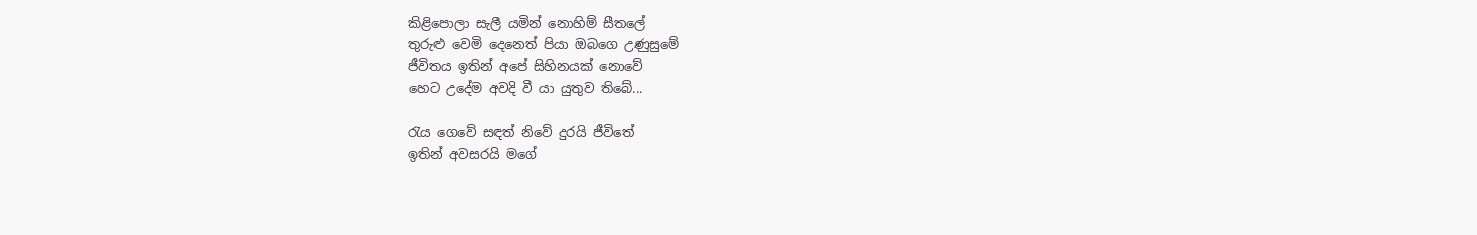කිළිපොලා සැලී යමින් නොහිම් සීතලේ
තුරුළු වෙමි දෙනෙත් පියා ඔබගෙ උණුසුමේ
ජීවිතය ඉතින් අපේ සිහිනයක් නොවේ
හෙට උදේම අවදි වී යා යුතුව තිබේ...

රැය ගෙවේ සඳත් නිවේ දුරයි ජීවිතේ
ඉතින් අවසරයි මගේ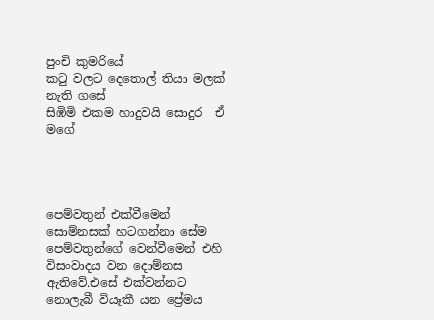පුංචි කුමරියේ
කටු වලට දෙතොල් තියා මලක් නැති ගසේ
සිඹිමි එකම හාදුවයි සොදුර  ඒ මගේ




පෙම්වතුන් එක්වීමෙන් සොම්නසක් හටගන්නා සේම පෙම්වතුන්ගේ වෙන්වීමෙන් එහි විසංවාදය වන දොම්නස ඇතිවේ.එසේ එක්වන්නට නොලැබී වියෑකී යන ප්‍රේමය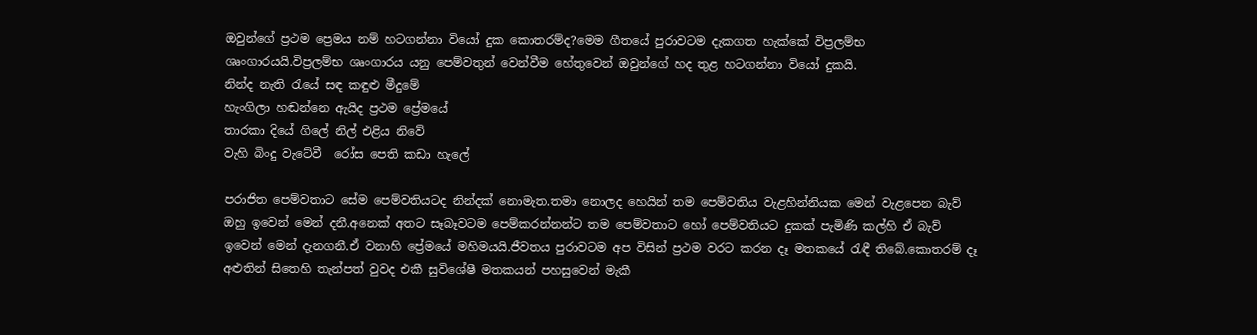ඔවුන්ගේ ප්‍රථම ප්‍රෙමය නම් හටගන්නා වියෝ දුක කොතරම්ද?මෙම ගීතයේ පුරාවටම දැකගත හැක්කේ විප්‍රලම්භ ශෘංගාරයයි.විප්‍රලම්භ ශෘංගාරය යනු පෙම්වතුන් වෙන්වීම හේතුවෙන් ඔවුන්ගේ හද තුළ හටගන්නා වියෝ දුකයි.
නින්ද නැති රැයේ සඳ කඳුළු මීදුමේ
හැංගිලා හඬන්නෙ ඇයිද ප්‍රථම ප්‍රේමයේ
තාරකා දියේ ගිලේ නිල් එළිය නිවේ
වැහි බිංදු වැටේවී  ‍රෝස පෙති කඩා හැලේ

පරාජිත පෙම්වතාට සේම පෙම්වතියටද නින්දක් නොමැත.තමා නොලද හෙයින් තම පෙම්වතිය වැළහින්නියක මෙන් වැළපෙන බැව් ඔහු ඉවෙන් මෙන් දනී.අනෙක් අතට සෑබෑවටම පෙම්කරන්නන්ට තම පෙම්වතාට හෝ පෙම්වතියට දුකක් පැමිණි කල්හි ඒ බැව් ඉවෙන් මෙන් දැනගනී.ඒ වනාහි ප්‍රේමයේ මහිමයයි.ජීවතය පුරාවටම අප විසින් ප්‍රථම වරට කරන දෑ මතකයේ රැඳී තිබේ.කොතරම් දෑ අළුතින් සිතෙහි තැන්පත් වුවද එකී සුවිශේෂී මතකයන් පහසුවෙන් මැකී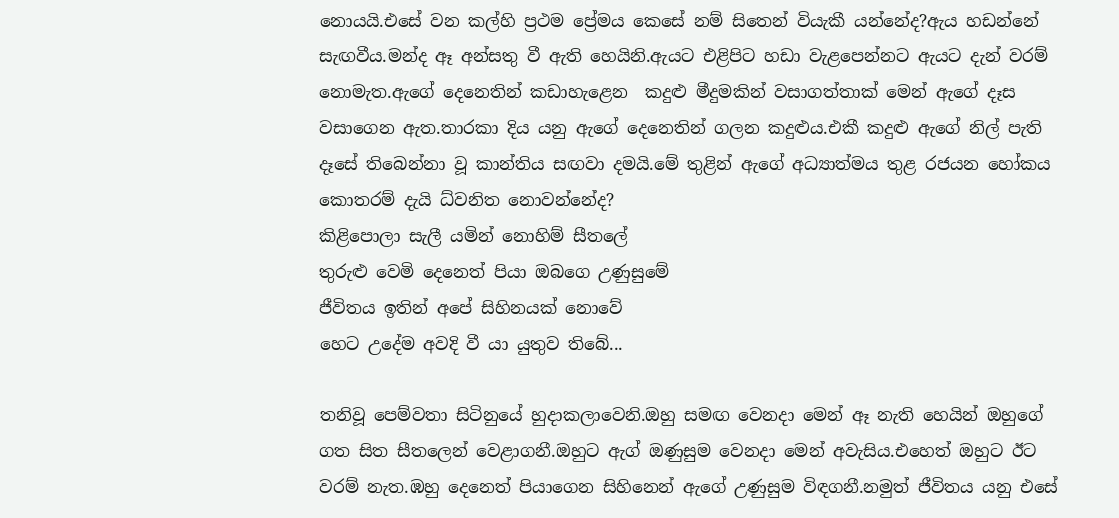නොයයි.එසේ වන කල්හි ප්‍රථම ප්‍රේමය කෙසේ නම් සිතෙන් වියැකී යන්නේද?ඇය හඩන්නේ සැඟවීය.මන්ද ඈ අන්සතු වී ඇති හෙයිනි.ඇයට එළිපිට හඩා වැළපෙන්නට ඇයට දැන් වරම් නොමැත.ඇගේ දෙනෙතින් කඩාහැළෙන  කදුළු මීදුමකින් වසාගත්තාක් මෙන් ඇගේ දෑස වසාගෙන ඇත.තාරකා දිය යනු ඇගේ දෙනෙතින් ගලන කදුළුය.එකී කදුළු ඇගේ නිල් පැති දෑසේ තිබෙන්නා වූ කාන්තිය සඟවා දමයි.මේ තුළින් ඇගේ අධ්‍යාත්මය තුළ රජයන හෝකය කොතරම් දැයි ධ්වනිත නොවන්නේද?
කිළිපොලා සැලී යමින් නොහිම් සීතලේ
තුරුළු වෙමි දෙනෙත් පියා ඔබගෙ උණුසුමේ
ජීවිතය ඉතින් අපේ සිහිනයක් නොවේ
හෙට උදේම අවදි වී යා යුතුව තිබේ...

තනිවූ පෙම්වතා සිටිනුයේ හුදාකලාවෙනි.ඔහු සමඟ වෙනදා මෙන් ඈ නැති හෙයින් ඔහුගේ ගත සිත සීතලෙන් වෙළාගනී.ඔහුට ඇග් ඔණුසුම වෙනදා මෙන් අවැසිය.එහෙත් ඔහුට ඊට වරම් නැත.ඹහු දෙනෙත් පියාගෙන සිහිනෙන් ඇගේ උණුසුම විඳගනී.නමුත් ජීවිතය යනු එසේ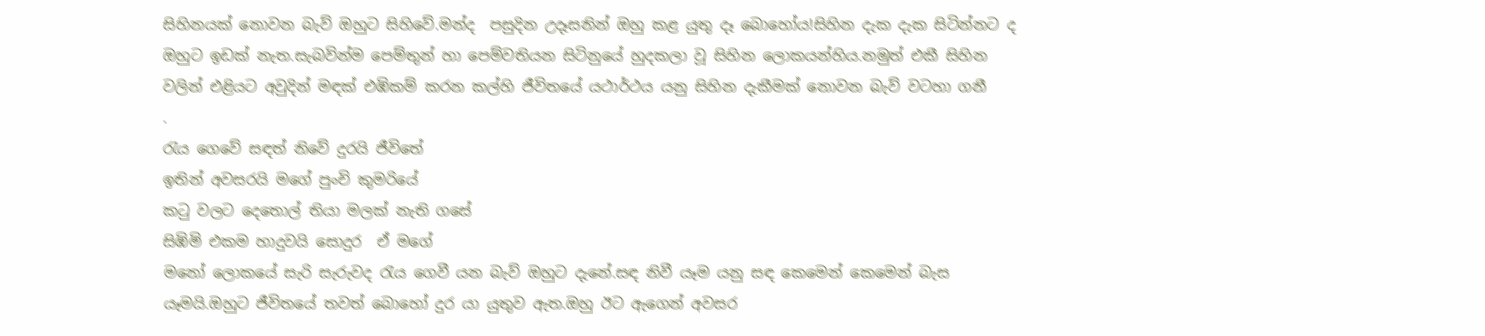සිහිනයක් නොවන බැව් ඔහුට සිහිවේ.මන්ද  පසුදින උදෑසනින් ඔහු කළ යුතු දෑ බොහෝය!සිහින දැක දැක සිටින්නට ද ඔහුට ඉඩක් නැත.සැබවින්ම පෙම්තුන් හා පෙම්වතියන සිටිනුයේ හුදකලා වූ සිහින ලොකයන්හිය.නමුත් එකී සිහින වලින් එළියට අවුදින් මඳක් එඹිකම් කරන කල්හි ජීවිතයේ යථාර්ථය යනු සිහින දැකීමක් නොවන බැව් වටහා ගනී
.
රැය ගෙවේ සඳත් නිවේ දුරයි ජීවිතේ
ඉතින් අවසරයි මගේ පුංචි කුමරියේ
කටු වලට දෙතොල් තියා මලක් නැති ගසේ
සිඹිමි එකම හාදුවයි සොදුර  ඒ මගේ
මනෝ ලොකයේ සැරි සැරුවද රැය ගෙවී යන බැව් ඔහුට දැනේ.සඳ නිවී යෑම යනු සඳ කෙමෙන් කෙමෙන් බැස යෑමයි.ඔහුට ජීවිතයේ තවත් බොහෝ දුර යා යුතුව ඇත.ඔහු ඊට ඇගෙන් අවසර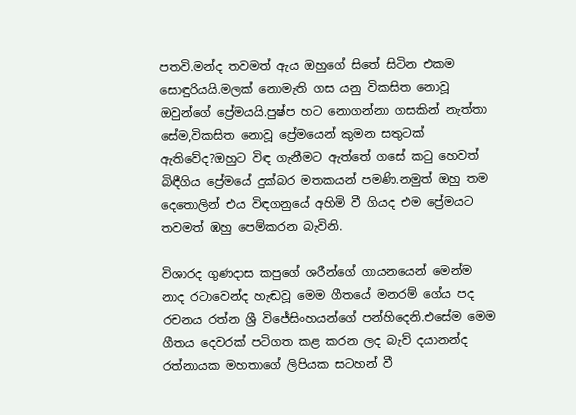පතවි.මන්ද තවමත් ඇය ඔහුගේ සිතේ සිටින එකම සොඳුරියයි.මලක් නොමැති ගස යනු විකසිත නොවූ ඔවුන්ගේ ප්‍රේමයයි.පුෂ්ප හට නොගන්නා ගසකින් නැත්තා සේම,විකසිත නොවූ ප්‍රේමයෙන් කුමන සතුටක් ඇතිවේද?ඔහුට විඳ ගැනීමට ඇත්තේ ගසේ කටු හෙවත් බිඳීගිය ප්‍රේමයේ දුක්බර මතකයන් පමණි.නමුත් ඔහු තම දෙතොලින් එය විඳගනුයේ අහිමි වී ගියද එම ප්‍රේමයට තවමත් ඹහු පෙම්කරන බැවිනි.

විශාරද ගුණදාස කපුගේ ශරීන්ගේ ගායනයෙන් මෙන්ම නාද රටාවෙන්ද හැඬවූ මෙම ගීතයේ මනරම් ගේය පද රචනය රත්න ශ්‍රී විජේසිංහයන්ගේ පන්හිදෙනි.එසේම මෙම ගීතය දෙවරක් පටිගත කළ කරන ලද බැව් දයානන්ද රත්නායක මහතාගේ ලිපියක සටහන් වී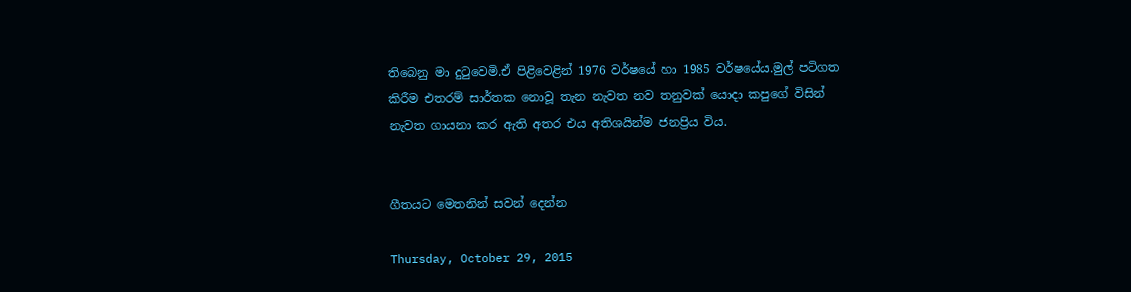තිබෙනු මා දුටුවෙමි.ඒ පිළිවෙළින් 1976 වර්ෂයේ හා 1985 වර්ෂයේය.මුල් පටිගත කිරීම එතරම් සාර්තක නොවූ තැන නැවත නව තනුවක් යොදා කපුගේ විසින් නැවත ගායනා කර ඇති අතර එය අතිශයින්ම ජනප්‍රිය විය.


ගීතයට මෙතනින් සවන් දෙන්න

Thursday, October 29, 2015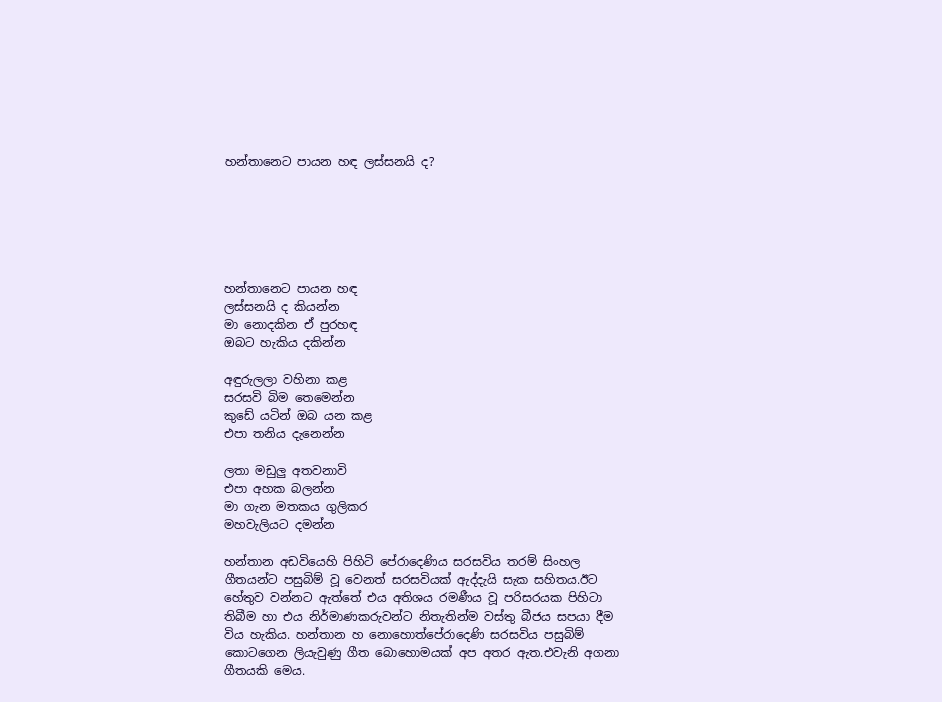හන්තානෙට පායන හඳ ලස්සනයි ද?






හන්තානෙට පායන හඳ
ලස්සනයි ද කියන්න
මා නොදකින ඒ පුරහඳ
ඔබට හැකිය දකින්න

අඳුරුලලා වහිනා කළ
සරසවි බිම තෙමෙන්න
කුඩේ යටින් ඔබ යන කළ
එපා තනිය දැනෙන්න

ලතා මඩුලු අතවනාවි
එපා අහක බලන්න
මා ගැන මතකය ගුලිකර
මහවැලියට දමන්න

හන්තාන අඩවියෙහි පිහිටි පේරාදෙණිය සරසවිය තරම් සිංහල ගීතයන්ට පසුබිම් වූ වෙනත් සරසවියක් ඇද්දැයි සැක සහිතය.ඊට හේතුව වන්නට ඇත්තේ එය අතිශය රමණීය වූ පරිසරයක පිහිටා තිබීම හා එය නිර්මාණකරුවන්ට නිතැතින්ම වස්තු බීජය සපයා දීම විය හැකිය. හන්තාන හ නොහොත්පේරාදෙණි සරසවිය පසුබිම් කොටගෙන ලියැවුණු ගීත බොහොමයක් අප අතර ඇත.එවැනි අගනා ගීතයකි මෙය.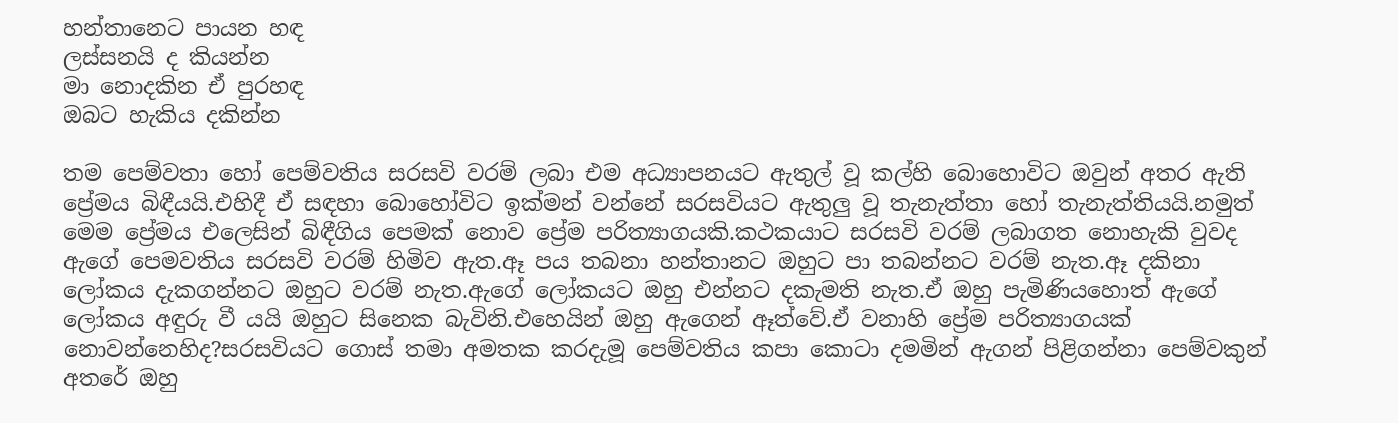හන්තානෙට පායන හඳ
ලස්සනයි ද කියන්න
මා නොදකින ඒ පුරහඳ
ඔබට හැකිය දකින්න

තම පෙම්වතා හෝ පෙම්වතිය සරසවි වරම් ලබා එම අධ්‍යාපනයට ඇතුල් වූ කල්හි බොහොවිට ඔවුන් අතර ඇති ප්‍රේමය බිඳීයයි.එහිදී ඒ සඳහා බොහෝවිට ඉක්මන් වන්නේ සරසවියට ඇතුලු වූ තැනැත්තා හෝ තැනැත්තියයි.නමුත් මෙම ප්‍රේමය එලෙසින් බිඳීගිය පෙමක් නොව ප්‍රේම පරිත්‍යාගයකි.කථකයාට සරසවි වරම් ලබාගත නොහැකි වුවද ඇගේ පෙමවතිය සරසවි වරම් හිමිව ඇත.ඈ පය තබනා හන්තානට ඔහුට පා තබන්නට වරම් නැත.ඈ දකිනා ලෝකය දැකගන්නට ඔහුට වරම් නැත.ඇගේ ලෝකයට ඔහු එන්නට දකැමති නැත.ඒ ඔහු පැමිණියහොත් ඇගේ ලෝකය අඳුරු වී යයි ඔහුට සිනෙක බැවිනි.එහෙයින් ඔහු ඇගෙන් ඈත්වේ.ඒ වනාහි ප්‍රේම පරිත්‍යාගයක් නොවන්‍නෙහිද?සරසවියට ගොස් තමා අමතක කරදැමූ පෙම්වතිය කපා කොටා දමමින් ඇගන් පිළිගන්නා පෙම්වකුන් අතරේ ඔහු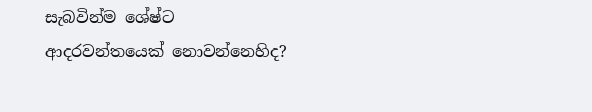සැබවින්ම ශේෂ්ට ආදරවන්තයෙක් නොවන්නෙහිද?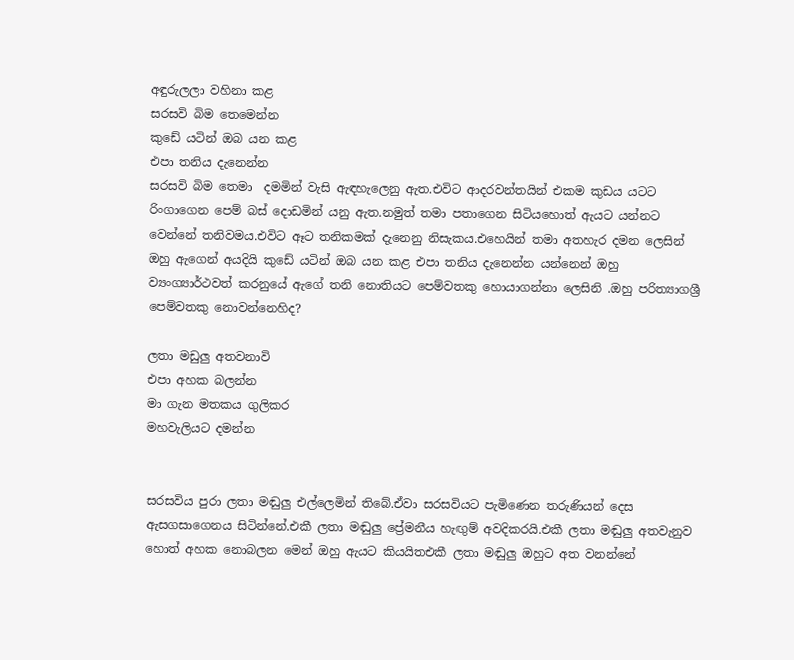අඳුරුලලා වහිනා කළ
සරසවි බිම තෙමෙන්න
කුඩේ යටින් ඔබ යන කළ
එපා තනිය දැනෙන්න
සරසවි බිම තෙමා  දමමින් වැසි ඇඳහැලෙනු ඇත.එවිට ආදරවන්තයින් එකම කුඩය යටට රිංගාගෙන පෙම් බස් දොඩමින් යනු ඇත.නමුත් තමා පතාගෙන සිටියහොත් ඇයට යන්නට වෙන්නේ තනිවමය.එවිට ඈට තනිකමක් දැනෙනු නිසැකය.එහෙයින් තමා අතහැර දමන ලෙසින් ඔහු ඇගෙන් අයදියි කුඩේ යටින් ඔබ යන කළ එපා තනිය දැනෙන්න යන්නෙන් ඔහු ව්‍යංග්‍යාර්ථවත් කරනුයේ ඇගේ තනි නොතියට පෙම්වතකු හොයාගන්නා ලෙසිනි .ඔහු පරිත්‍යාගශ්‍රී පෙම්වතකු නොවන්නෙහිද?

ලතා මඩුලු අතවනාවි
එපා අහක බලන්න
මා ගැන මතකය ගුලිකර
මහවැලියට දමන්න


සරසවිය පුරා ලතා මඬුලු එල්ලෙමින් තිබේ.ඒවා සරසවියට පැමිණෙන තරුණියන් දෙස ඇසගසාගෙනය සිටින්නේ.එකී ලතා මඬුලු ප්‍රේමනීය හැඟුම් අවදිකරයි.එකී ලතා මඬුලු අතවැනුව හොත් අහක නොබලන මෙන් ඔහු ඇයට කියයිතඑකී ලතා මඬුලු ඔහුට අත වනන්නේ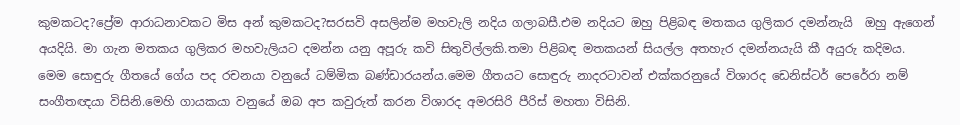කුමකටද?ප්‍රේම ආරාධනාවකට මිස අන් කුමකටද?සරසවි අසලින්ම මහවැලි නදිය ගලාබසී.එම නදියට ඔහු පිළිබඳ මතකය ගුලිකර දමන්නැයි  ඔහු ඇගෙන් අයදියි. මා ගැන මතකය ගුලිකර මහවැලියට දමන්න යනු අපූරු කවි සිතුවිල්ලකි.තමා පිළිබඳ මතකයන් සියල්ල අතහැර දමන්නයැයි කී අයුරු කදිමය.
මෙම සොඳුරු ගීතයේ ගේය පද රචනයා වනුයේ ධම්මික බණ්ඩාරයන්ය.මෙම ගීතයට සොඳුරු නාදරටාවන් එක්කරනුයේ විශාරද ඩෙනිස්ටර් පෙරේරා නම් සංගීතඥයා විසිනි.මෙහි ගායකයා වනුයේ ඔබ අප කවුරුත් කරන විශාරද අමරසිරි පීරිස් මහතා විසිනි.